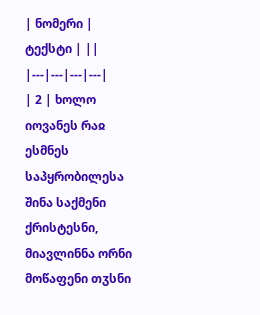| ნომერი | ტექსტი | ||
|---|---|---|---|
| 2 | ხოლო იოვანეს რაჲ ესმნეს საპყრობილესა შინა საქმენი ქრისტესნი, მიავლინნა ორნი მოწაფენი თჳსნი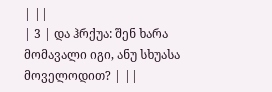| ||
| 3 | და ჰრქუა: შენ ხარა მომავალი იგი, ანუ სხუასა მოველოდით? | ||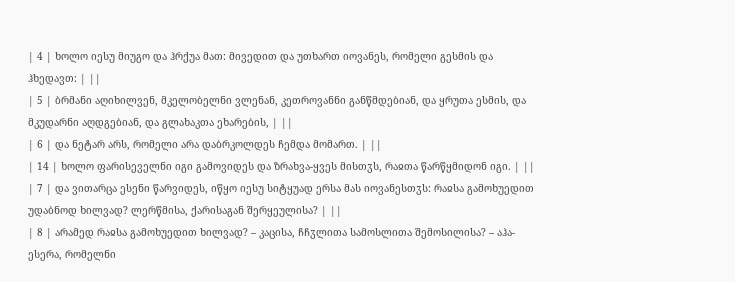| 4 | ხოლო იესუ მიუგო და ჰრქუა მათ: მივედით და უთხართ იოვანეს, რომელი გესმის და ჰხედავთ: | ||
| 5 | ბრმანი აღიხილვენ, მკელობელნი ვლენან, კეთროვანნი განწმდებიან, და ყრუთა ესმის, და მკუდარნი აღდგებიან, და გლახაკთა ეხარების, | ||
| 6 | და ნეტარ არს, რომელი არა დაბრკოლდეს ჩემდა მომართ. | ||
| 14 | ხოლო ფარისეველნი იგი გამოვიდეს და ზრახვა-ყვეს მისთჳს, რაჲთა წარწყმიდონ იგი. | ||
| 7 | და ვითარცა ესენი წარვიდეს, იწყო იესუ სიტყუად ერსა მას იოვანესთჳს: რაჲსა გამოხუედით უდაბნოდ ხილვად? ლერწმისა, ქარისაგან შერყეულისა? | ||
| 8 | არამედ რაჲსა გამოხუედით ხილვად? – კაცისა, ჩჩჳლითა სამოსლითა შემოსილისა? – აჰა-ესერა, რომელნი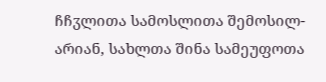ჩჩჳლითა სამოსლითა შემოსილ-არიან, სახლთა შინა სამეუფოთა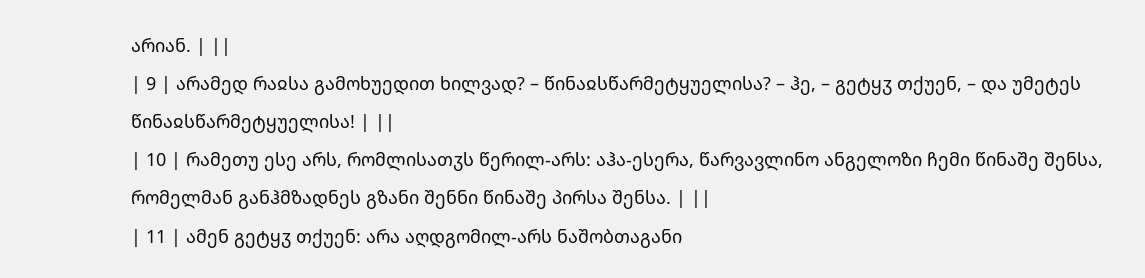არიან. | ||
| 9 | არამედ რაჲსა გამოხუედით ხილვად? – წინაჲსწარმეტყუელისა? – ჰე, – გეტყჳ თქუენ, – და უმეტეს წინაჲსწარმეტყუელისა! | ||
| 10 | რამეთუ ესე არს, რომლისათჳს წერილ-არს: აჰა-ესერა, წარვავლინო ანგელოზი ჩემი წინაშე შენსა, რომელმან განჰმზადნეს გზანი შენნი წინაშე პირსა შენსა. | ||
| 11 | ამენ გეტყჳ თქუენ: არა აღდგომილ-არს ნაშობთაგანი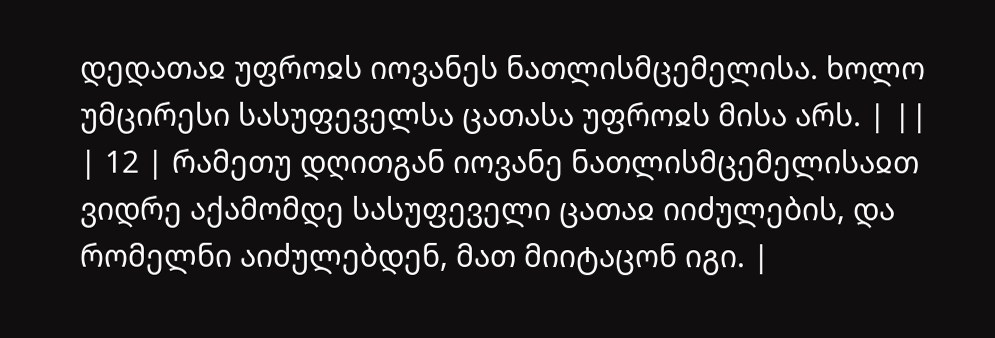დედათაჲ უფროჲს იოვანეს ნათლისმცემელისა. ხოლო უმცირესი სასუფეველსა ცათასა უფროჲს მისა არს. | ||
| 12 | რამეთუ დღითგან იოვანე ნათლისმცემელისაჲთ ვიდრე აქამომდე სასუფეველი ცათაჲ იიძულების, და რომელნი აიძულებდენ, მათ მიიტაცონ იგი. |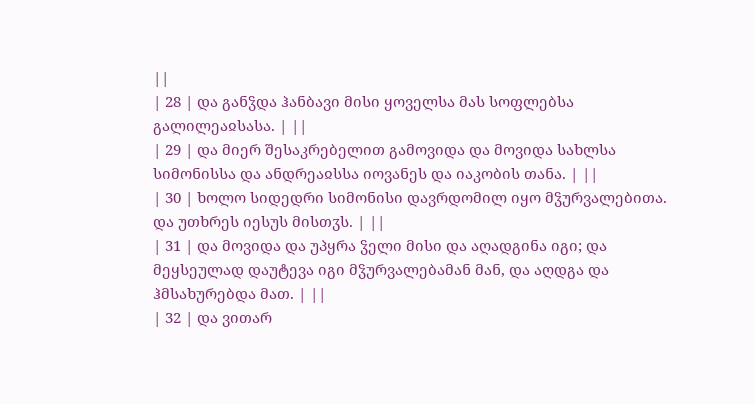||
| 28 | და განჴდა ჰანბავი მისი ყოველსა მას სოფლებსა გალილეაჲსასა. | ||
| 29 | და მიერ შესაკრებელით გამოვიდა და მოვიდა სახლსა სიმონისსა და ანდრეაჲსსა იოვანეს და იაკობის თანა. | ||
| 30 | ხოლო სიდედრი სიმონისი დავრდომილ იყო მჴურვალებითა. და უთხრეს იესუს მისთჳს. | ||
| 31 | და მოვიდა და უპყრა ჴელი მისი და აღადგინა იგი; და მეყსეულად დაუტევა იგი მჴურვალებამან მან, და აღდგა და ჰმსახურებდა მათ. | ||
| 32 | და ვითარ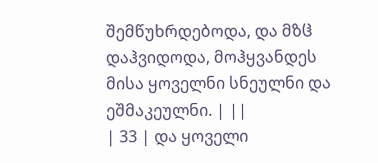შემწუხრდებოდა, და მზჱ დაჰვიდოდა, მოჰყვანდეს მისა ყოველნი სნეულნი და ეშმაკეულნი. | ||
| 33 | და ყოველი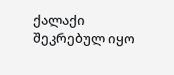ქალაქი შეკრებულ იყო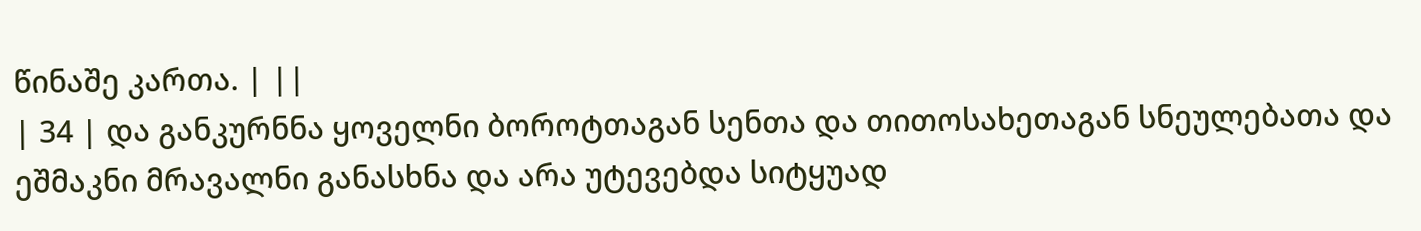წინაშე კართა. | ||
| 34 | და განკურნნა ყოველნი ბოროტთაგან სენთა და თითოსახეთაგან სნეულებათა და ეშმაკნი მრავალნი განასხნა და არა უტევებდა სიტყუად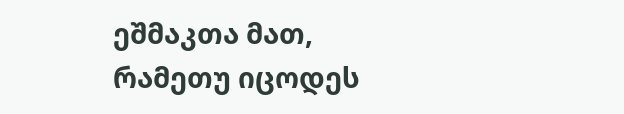ეშმაკთა მათ, რამეთუ იცოდეს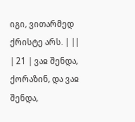იგი, ვითარმედ ქრისტე არს. | ||
| 21 | ვაჲ შენდა, ქორაზინ, და ვაჲ შენდა,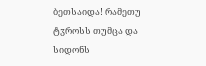ბეთსაიდა! რამეთუ ტჳროსს თუმცა და სიდონს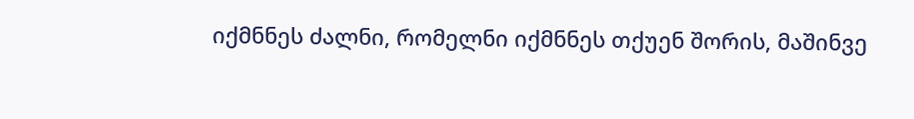იქმნნეს ძალნი, რომელნი იქმნნეს თქუენ შორის, მაშინვე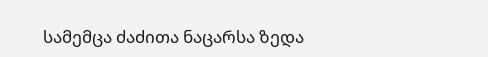სამემცა ძაძითა ნაცარსა ზედა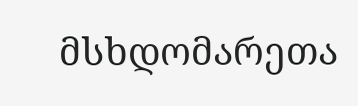მსხდომარეთა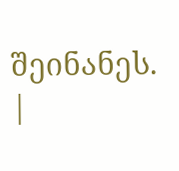შეინანეს. |